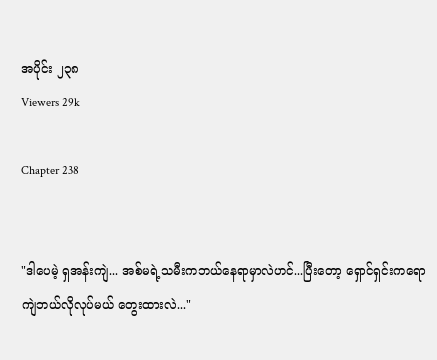အပိုင်း ၂၃၈
Viewers 29k

Chapter 238


"ဒါပေမဲ့ ရှအန်းကျဲ... အစ်မရဲ့သမီးကဘယ်နေရာမှာလဲဟင်...ပြီးတော့ ရှောင်ရှင်းကရော ကျဲဘယ်လိုလုပ်မယ် တွေးထားလဲ..."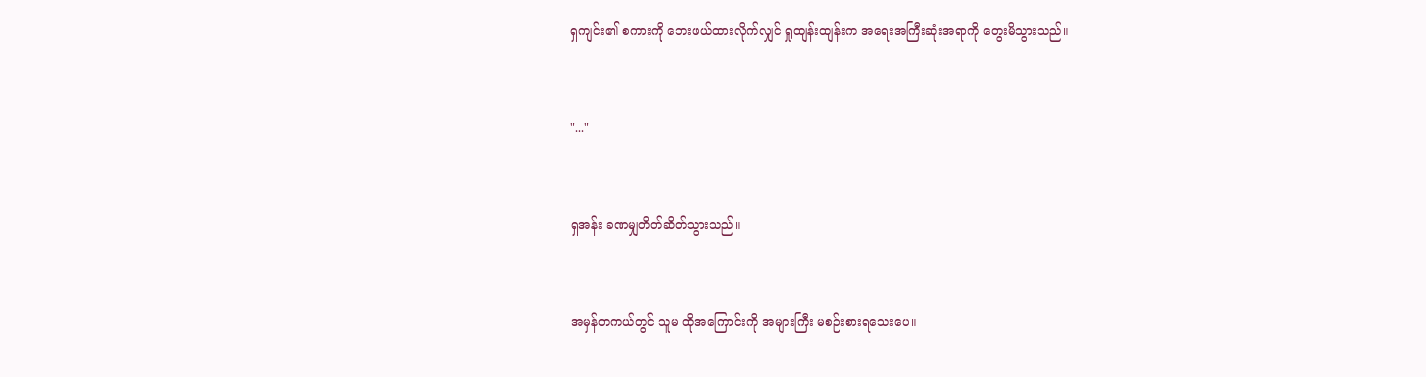ရှကျင်း၏ စကားကို ဘေးဖယ်ထားလိုက်လျှင် ရှုထျန်းထျန်းက အရေးအကြီးဆုံးအရာကို တွေးမိသွားသည်။


"..."


ရှအန်း ခဏမျှတိတ်ဆိတ်သွားသည်။


အမှန်တကယ်တွင် သူမ ထိုအကြောင်းကို အများကြီး မစဉ်းစားရသေးပေ။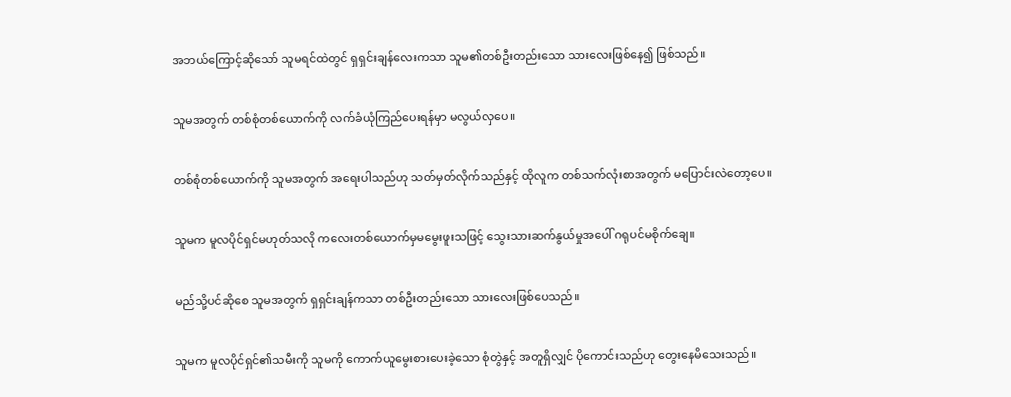အဘယ်ကြောင့်ဆိုသော် သူမရင်ထဲတွင် ရှရှင်းချန်လေးကသာ သူမ၏တစ်ဦးတည်းသော သားလေးဖြစ်နေ၍ ဖြစ်သည်။


သူမအတွက် တစ်စုံတစ်ယောက်ကို လက်ခံယုံကြည်ပေးရန်မှာ မလွယ်လှပေ။


တစ်စုံတစ်ယောက်ကို သူမအတွက် အရေးပါသည်ဟု သတ်မှတ်လိုက်သည်နှင့် ထိုလူက တစ်သက်လုံးစာအတွက် မပြောင်းလဲတော့ပေ။


သူမက မူလပိုင်ရှင်မဟုတ်သလို ကလေးတစ်ယောက်မှမမွေးဖူးသဖြင့် သွေးသားဆက်နွယ်မှုအပေါ် ဂရုပင်မစိုက်ချေ။


မည်သို့ပင်ဆိုစေ သူမအတွက် ရှရှင်းချန်ကသာ တစ်ဦးတည်းသော သားလေးဖြစ်ပေသည်။


သူမက မူလပိုင်ရှင်၏သမီးကို သူမကို ကောက်ယူမွေးစားပေးခဲ့သော စုံတွဲနှင့် အတူရှိလျှင် ပိုကောင်းသည်ဟု တွေးနေမိသေးသည်။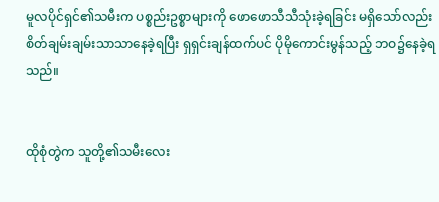မူလပိုင်ရှင်၏သမီးက ပစ္စည်းဥစ္စာများကို ဖောဖောသီသီသုံးခဲ့ရခြင်း မရှိသော်လည်း စိတ်ချမ်းချမ်းသာသာနေခဲ့ရပြီး ရှရှင်းချန်ထက်ပင် ပိုမိုကောင်းမွန်သည့် ဘဝ၌နေခဲ့ရသည်။


ထိုစုံတွဲက သူတို့၏သမီးလေး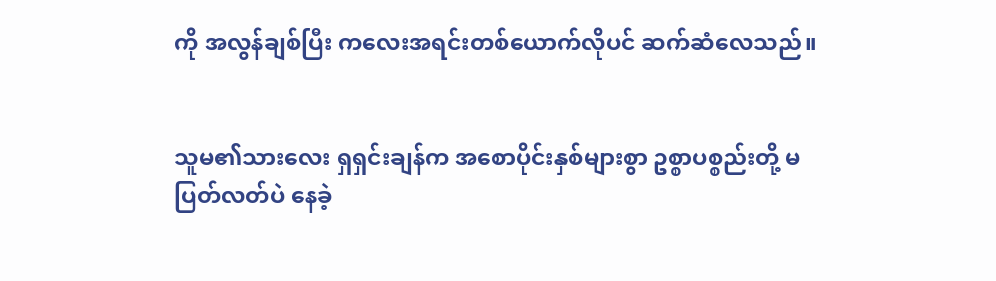ကို အလွန်ချစ်ပြီး ကလေးအရင်းတစ်ယောက်လိုပင် ဆက်ဆံလေသည်။


သူမ၏သားလေး ရှရှင်းချန်က အစောပိုင်းနှစ်များစွာ ဥစ္စာပစ္စည်းတို့ မပြတ်လတ်ပဲ နေခဲ့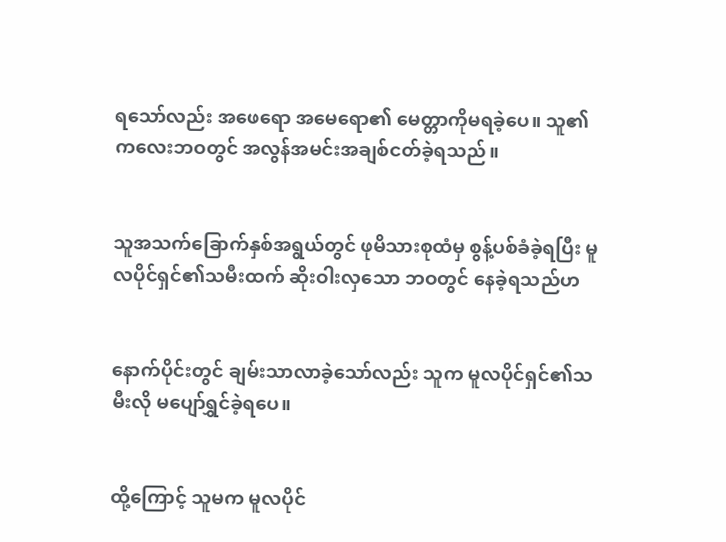ရသော်လည်း အဖေရော အမေရော၏ မေတ္တာကိုမရခဲ့ပေ။ သူ၏ကလေးဘဝတွင် အလွန်အမင်းအချစ်ငတ်ခဲ့ရသည်။


သူအသက်ခြောက်နှစ်အရွယ်တွင် ဖုမိသားစုထံမှ စွန့်ပစ်ခံခဲ့ရပြီး မူလပိုင်ရှင်၏သမီးထက် ဆိုးဝါးလှသော ဘဝတွင် နေခဲ့ရသည်ဟ


နောက်ပိုင်းတွင် ချမ်းသာလာခဲ့သော်လည်း သူက မူလပိုင်ရှင်၏သမီးလို မပျော်ရွှင်ခဲ့ရပေ။


ထို့ကြောင့် သူမက မူလပိုင်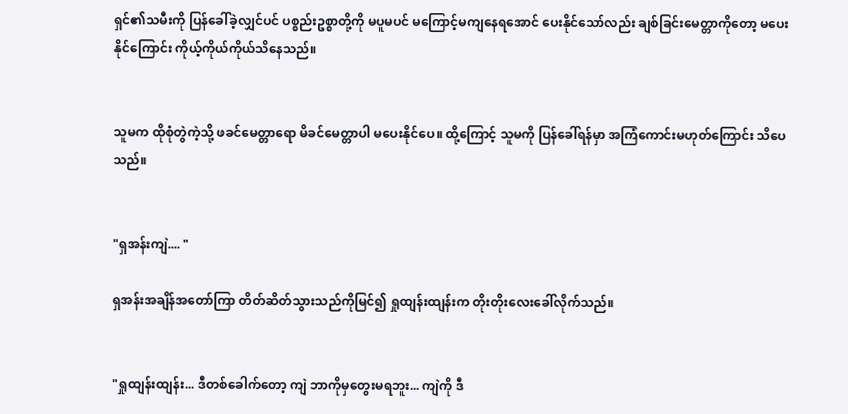ရှင်၏သမီးကို ပြန်ခေါ်ခဲ့လျှင်ပင် ပစ္စည်းဥစ္စာတို့ကို မပူမပင် မကြောင့်မကျနေရအောင် ပေးနိုင်သော်လည်း ချစ်ခြင်းမေတ္တာကိုတော့ မပေးနိုင်ကြောင်း ကိုယ့်ကိုယ်ကိုယ်သိနေသည်။


သူမက ထိုစုံတွဲကဲ့သို့ ဖခင်မေတ္တာရော မိခင်မေတ္တာပါ မပေးနိုင်ပေ။ ထို့ကြောင့် သူမကို ပြန်ခေါ်ရန်မှာ အကြံကောင်းမဟုတ်ကြောင်း သိပေသည်။


"ရှအန်းကျဲ.... "

ရှအန်းအချိန်အတော်ကြာ တိတ်ဆိတ်သွားသည်ကိုမြင်၍ ရှုထျန်းထျန်းက တိုးတိုးလေးခေါ်လိုက်သည်။


"ရှုထျန်းထျန်း... ဒီတစ်ခေါက်တော့ ကျဲ ဘာကိုမှတွေးမရဘူး... ကျဲကို ဒီ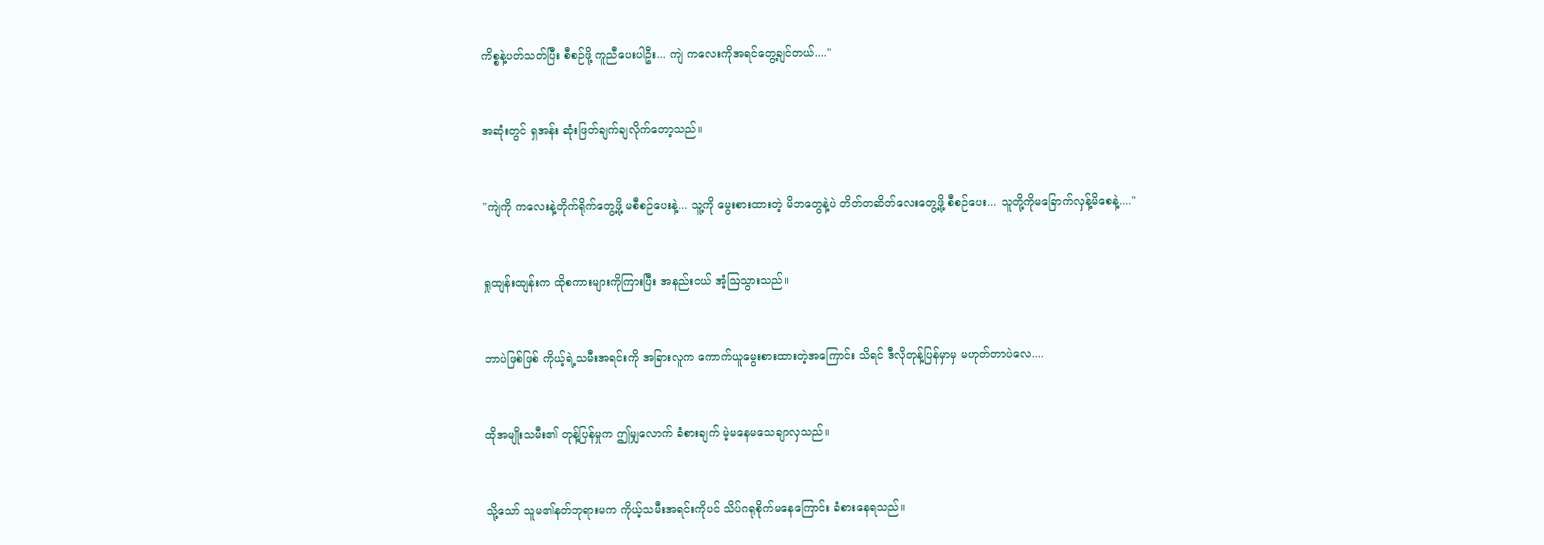ကိစ္စနဲ့ပတ်သတ်ပြီး စီစဉ်ဖို့ ကူညီပေးပါဦး... ကျဲ ကလေးကိုအရင်တွေ့ချင်တယ်...."


အဆုံးတွင် ရှအန်း ဆုံးဖြတ်ချက်ချလိုက်တော့သည်။


"ကျဲကို ကလေးနဲ့တိုက်ရိုက်တွေ့ဖို့ မစီစဉ်ပေးနဲ့... သူ့ကို မွေးစားထားတဲ့ မိဘတွေနဲ့ပဲ တိတ်တဆိတ်လေးတွေ့ဖို့ စီစဉ်ပေး... သူတို့ကိုမခြောက်လှန့်မိစေနဲ့...."


ရှုထျန်းထျန်းက ထိုစကားများကိုကြားပြီး အနည်းငယ် အံ့ဩသွားသည်။


ဘာပဲဖြစ်ဖြစ် ကိုယ့်ရဲ့သမီးအရင်းကို အခြားလူက ကောက်ယူမွေးစားထားတဲ့အကြောင်း သိရင် ဒီလိုတုန့်ပြန်မှာမှ မဟုတ်တာပဲလေ....


ထိုအမျိုးသမီး၏ တုန့်ပြန်မှုက ဤမျှလောက် ခံစားချက် မဲ့မနေမသေချာလှသည်။


သို့သော် သူမ၏နတ်ဘုရားမက ကိုယ့်သမီးအရင်းကိုပင် သိပ်ဂရုစိုက်မနေကြောင်း ခံစားနေရသည်။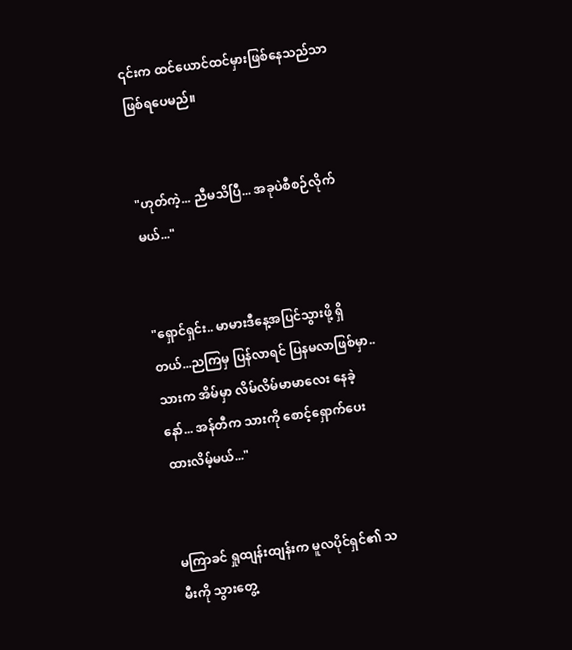၎င်းက ထင်ယောင်ထင်မှားဖြစ်နေသည်သာ ဖြစ်ရပေမည်။


"ဟုတ်ကဲ့... ညီမသိပြီ... အခုပဲစီစဉ်လိုက်မယ်..."


"ရှောင်ရှင်း.. မာမားဒီနေ့အပြင်သွားဖို့ ရှိတယ်...ညကြမှ ပြန်လာရင် ပြနမလာဖြစ်မှာ.. သားက အိမ်မှာ လိမ်လိမ်မာမာလေး နေခဲ့နော်... အန်တီက သားကို စောင့်ရှောက်ပေးထားလိမ့်မယ်..."


မကြာခင် ရှုထျန်းထျန်းက မူလပိုင်ရှင်၏ သမီးကို သွားတွေ့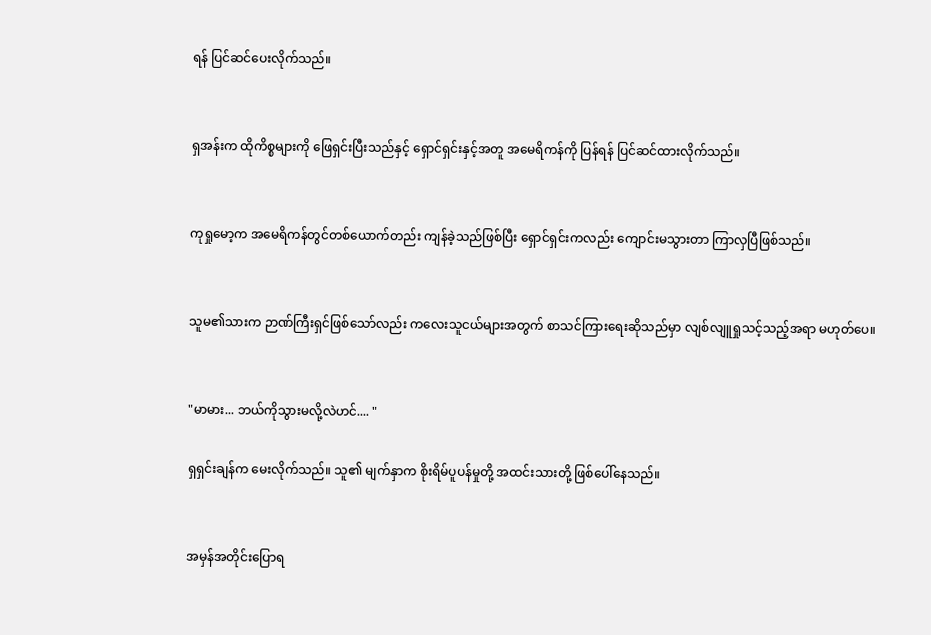ရန် ပြင်ဆင်ပေးလိုက်သည်။


ရှအန်းက ထိုကိစ္စများကို ဖြေရှင်းပြီးသည်နှင့် ရှောင်ရှင်းနှင့်အတူ အမေရိကန်ကို ပြန်ရန် ပြင်ဆင်ထားလိုက်သည်။


ကုရှုမော့က အမေရိကန်တွင်တစ်ယောက်တည်း ကျန်ခဲ့သည်ဖြစ်ပြီး ရှောင်ရှင်းကလည်း ကျောင်းမသွားတာ ကြာလှပြီဖြစ်သည်။


သူမ၏သားက ဉာဏ်ကြီးရှင်ဖြစ်သော်လည်း ကလေးသူငယ်များအတွက် စာသင်ကြားရေးဆိုသည်မှာ လျစ်လျူရှုသင့်သည့်အရာ မဟုတ်ပေ။


"မာမား... ဘယ်ကိုသွားမလို့လဲဟင်.... "

ရှရှင်းချန်က မေးလိုက်သည်။ သူ၏ မျက်နှာက စိုးရိမ်ပူပန်မှုတို့ အထင်းသားတို့ ဖြစ်ပေါ်နေသည်။


အမှန်အတိုင်းပြောရ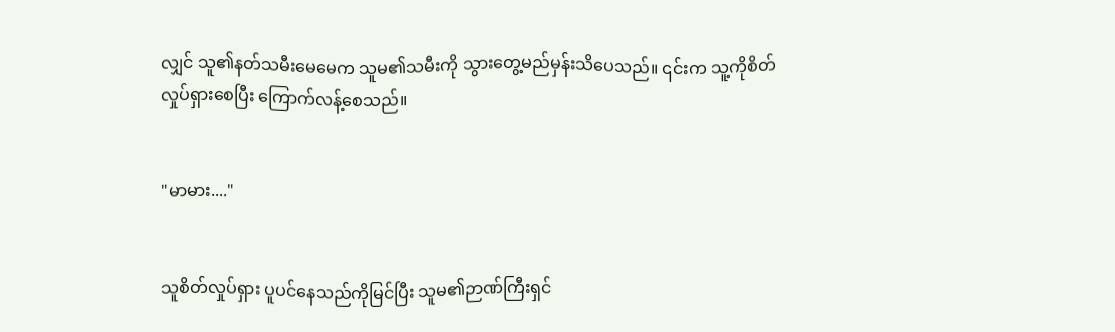လျှင် သူ၏နတ်သမီးမေမေက သူမ၏သမီးကို သွားတွေ့မည်မှန်းသိပေသည်။ ၎င်းက သူ့ကိုစိတ်လှုပ်ရှားစေပြီး ကြောက်လန့်စေသည်။


"မာမား...."


သူစိတ်လှုပ်ရှား ပူပင်နေသည်ကိုမြင်ပြီး သူမ၏ဉာဏ်ကြီးရှင်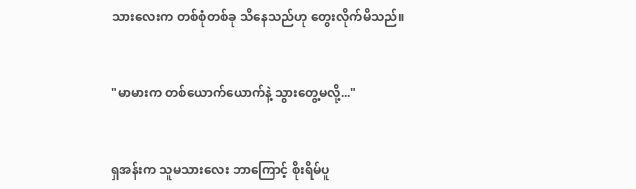သားလေးက တစ်စုံတစ်ခု သိနေသည်ဟု တွေးလိုက်မိသည်။


"မာမားက တစ်ယောက်ယောက်နဲ့ သွားတွေ့မလို့..."


ရှအန်းက သူမသားလေး ဘာကြောင့် စိုးရိမ်ပူ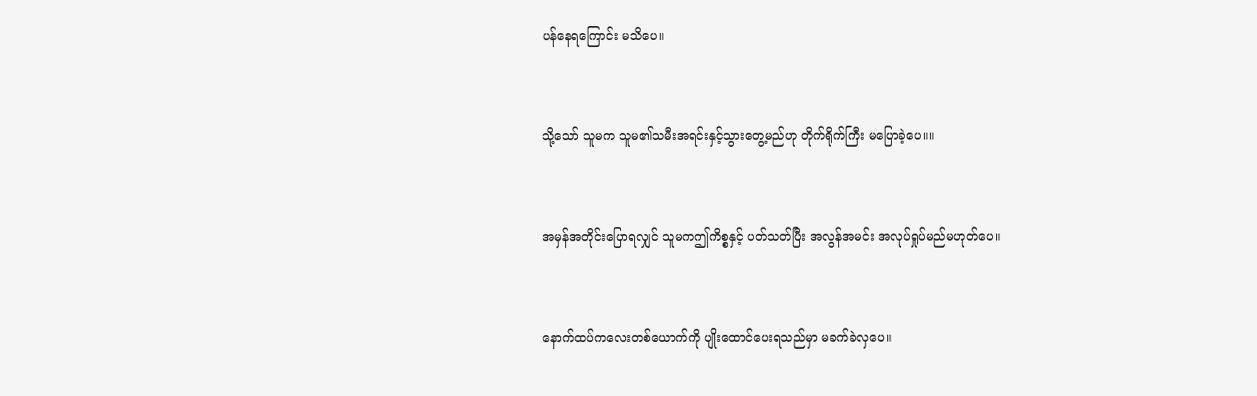ပန်နေရကြောင်း မသိပေ။


သို့သော် သူမက သူမ၏သမီးအရင်းနှင့်သွားတွေ့မည်ဟု တိုက်ရိုက်ကြီး မပြောခဲ့ပေ။။


အမှန်အတိုင်းပြောရလျှင် သူမကဤကိစ္စနှင့် ပတ်သတ်ပြီး အလွန်အမင်း အလုပ်ရှုပ်မည်မဟုတ်ပေ။


နောက်ထပ်ကလေးတစ်ယောက်ကို ပျိုးထောင်ပေးရသည်မှာ မခက်ခဲလှပေ။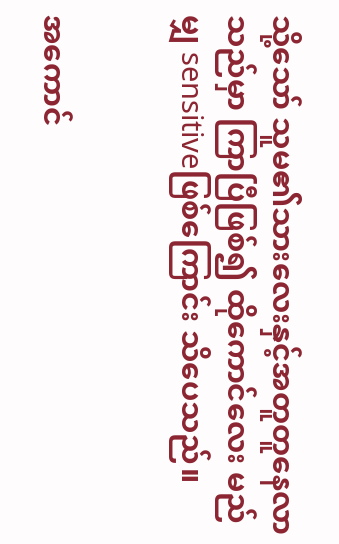သို့သော် သူမ၏သားလေးနှင့်အတူတူနေလာသည်မှာ ကြာပြီဖြစ်၍ ထိုကောင်လေး မည်မျှ sensitiveဖြစ်ကြောင်း သိပေသည်။


အကောင်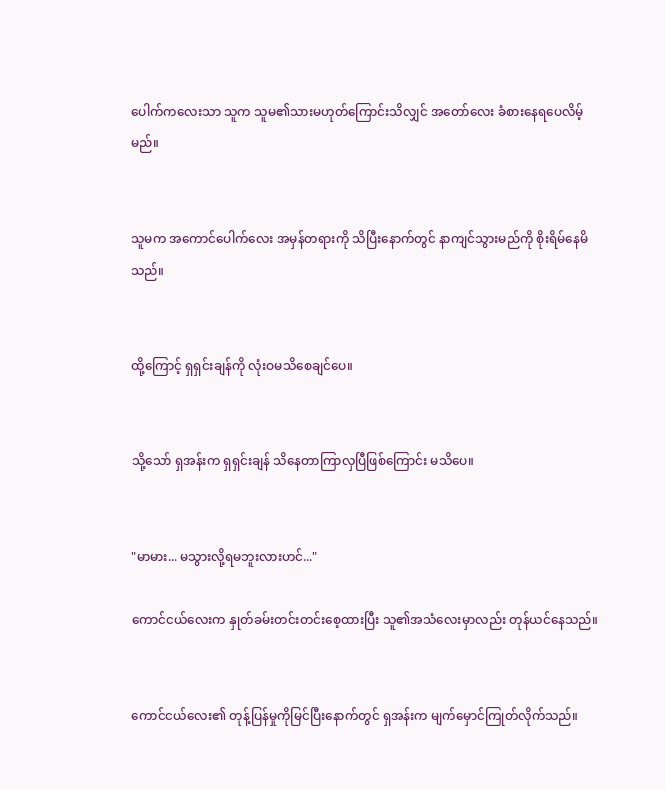ပေါက်ကလေးသာ သူက သူမ၏သားမဟုတ်ကြောင်းသိလျှင် အတော်လေး ခံစားနေရပေလိမ့်မည်။


သူမက အကောင်ပေါက်လေး အမှန်တရားကို သိပြီးနောက်တွင် နာကျင်သွားမည်ကို စိုးရိမ်နေမိသည်။


ထို့ကြောင့် ရှရှင်းချန်ကို လုံးဝမသိစေချင်ပေ။


သို့သော် ရှအန်းက ရှရှင်းချန် သိနေတာကြာလှပြီဖြစ်ကြောင်း မသိပေ။


"မာမား... မသွားလို့ရမဘူးလားဟင်..."

ကောင်ငယ်လေးက နှုတ်ခမ်းတင်းတင်းစေ့ထားပြီး သူ၏အသံလေးမှာလည်း တုန်ယင်နေသည်။


ကောင်ငယ်လေး၏ တုန့်ပြန်မှုကိုမြင်ပြီးနောက်တွင် ရှအန်းက မျက်မှောင်ကြုတ်လိုက်သည်။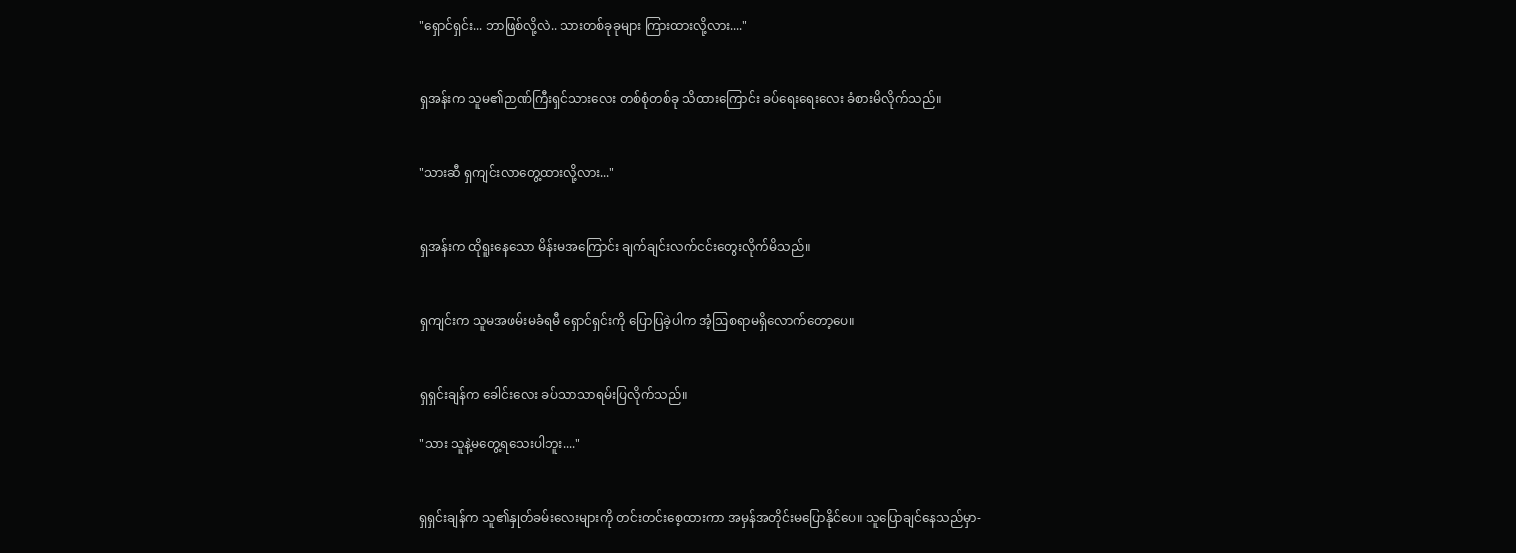"ရှောင်ရှင်း... ဘာဖြစ်လို့လဲ.. သားတစ်ခုခုများ ကြားထားလို့လား...."


ရှအန်းက သူမ၏ဉာဏ်ကြီးရှင်သားလေး တစ်စုံတစ်ခု သိထားကြောင်း ခပ်ရေးရေးလေး ခံစားမိလိုက်သည်။


"သားဆီ ရှကျင်းလာတွေ့ထားလို့လား..."


ရှအန်းက ထိုရူးနေသော မိန်းမအကြောင်း ချက်ချင်းလက်ငင်းတွေးလိုက်မိသည်။


ရှကျင်းက သူမအဖမ်းမခံရမီ ရှောင်ရှင်းကို ပြောပြခဲ့ပါက အံ့ဩစရာမရှိလောက်တော့ပေ။


ရှရှင်းချန်က ခေါင်းလေး ခပ်သာသာရမ်းပြလိုက်သည်။

"သား သူနဲ့မတွေ့ရသေးပါဘူး...."


ရှရှင်းချန်က သူ၏နှုတ်ခမ်းလေးများကို တင်းတင်းစေ့ထားကာ အမှန်အတိုင်းမပြောနိုင်ပေ။ သူပြောချင်နေသည်မှာ-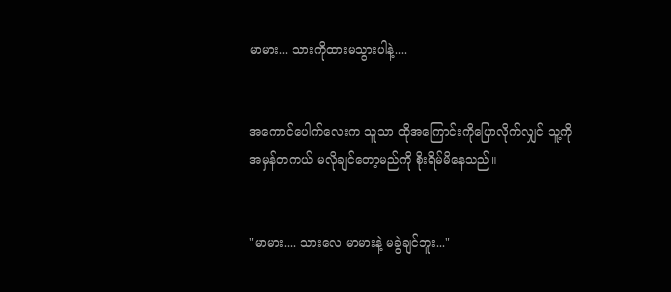မာမား... သားကိုထားမသွားပါနဲ့....


အကောင်ပေါက်လေးက သူသာ ထိုအကြောင်းကိုပြောလိုက်လျှင် သူ့ကို အမှန်တကယ် မလိုချင်တော့မည်ကို စိုးရိမ်မိနေသည်။


"မာမား.... သားလေ မာမားနဲ့ မခွဲချင်ဘူး..."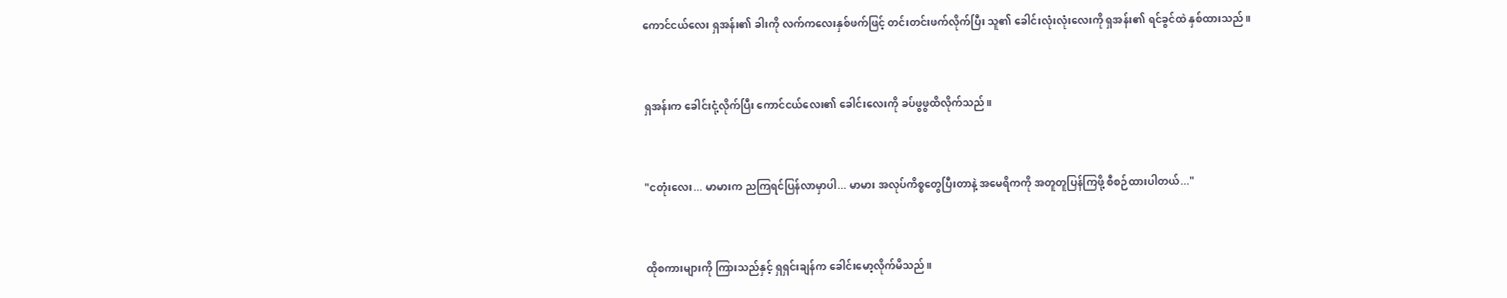ကောင်ငယ်လေး ရှအန်း၏ ခါးကို လက်ကလေးနှစ်ဖက်ဖြင့် တင်းတင်းဖက်လိုက်ပြီး သူ၏ ခေါင်းလုံးလုံးလေးကို ရှအန်း၏ ရင်ခွင်ထဲ နှစ်ထားသည်။


ရှအန်းက ခေါင်းငုံ့လိုက်ပြီး ကောင်ငယ်လေး၏ ခေါင်းလေးကို ခပ်ဖွဖွထိလိုက်သည်။


"ငတုံးလေး... မာမားက ညကြရင်ပြန်လာမှာပါ... မာမား အလုပ်ကိစ္စတွေပြီးတာနဲ့ အမေရိကကို အတူတူပြန်ကြဖို့ စီစဉ်ထားပါတယ်..."


ထိုစကားများကို ကြားသည်နှင့် ရှရှင်းချန်က ခေါင်းမော့လိုက်မိသည်။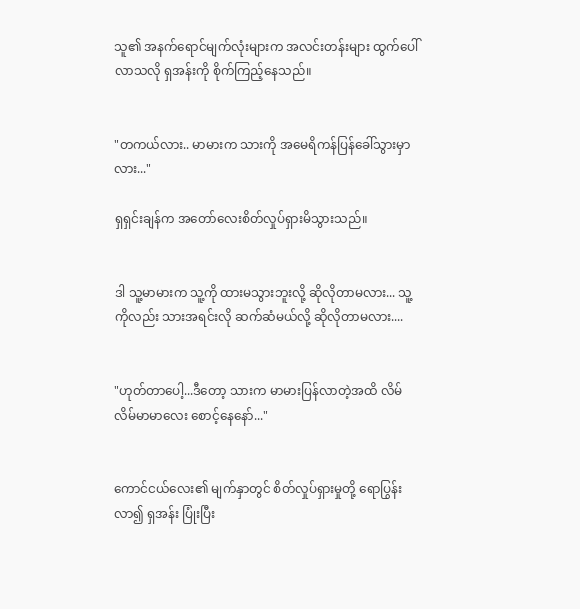သူ၏ အနက်ရောင်မျက်လုံးများက အလင်းတန်းများ ထွက်ပေါ်လာသလို ရှအန်းကို စိုက်ကြည့်နေသည်။


"တကယ်လား.. မာမားက သားကို အမေရိကန်ပြန်ခေါ်သွားမှာလား..."

ရှရှင်းချန်က အတော်လေးစိတ်လှုပ်ရှားမိသွားသည်။


ဒါ သူ့မာမားက သူ့ကို ထားမသွားဘူးလို့ ဆိုလိုတာမလား... သူ့ကိုလည်း သားအရင်းလို ဆက်ဆံမယ်လို့ ဆိုလိုတာမလား....


"ဟုတ်တာပေါ့...ဒီတော့ သားက မာမားပြန်လာတဲ့အထိ လိမ်လိမ်မာမာလေး စောင့်နေနော်..."


ကောင်ငယ်လေး၏ မျက်နှာတွင် စိတ်လှုပ်ရှားမှုတို့ ရောပြွန်းလာ၍ ရှအန်း ပြုံးပြီး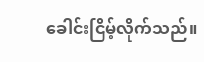ခေါင်းငြိမ့်လိုက်သည်။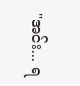"အင်း... ရ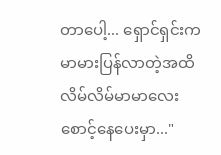တာပေါ့... ရှောင်ရှင်းက မာမားပြန်လာတဲ့အထိ လိမ်လိမ်မာမာလေး စောင့်နေပေးမှာ..."